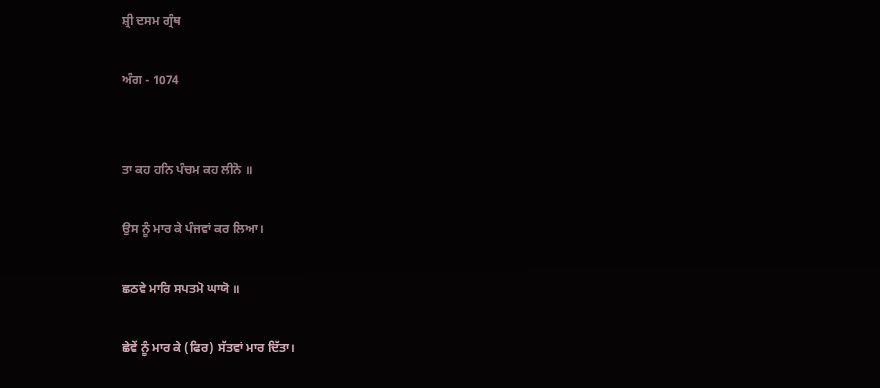ਸ਼੍ਰੀ ਦਸਮ ਗ੍ਰੰਥ

ਅੰਗ - 1074


ਤਾ ਕਹ ਹਨਿ ਪੰਚਮ ਕਹ ਲੀਨੋ ॥

ਉਸ ਨੂੰ ਮਾਰ ਕੇ ਪੰਜਵਾਂ ਕਰ ਲਿਆ।

ਛਠਵੇ ਮਾਰਿ ਸਪਤਮੋ ਘਾਯੋ ॥

ਛੇਵੇਂ ਨੂੰ ਮਾਰ ਕੇ (ਫਿਰ) ਸੱਤਵਾਂ ਮਾਰ ਦਿੱਤਾ।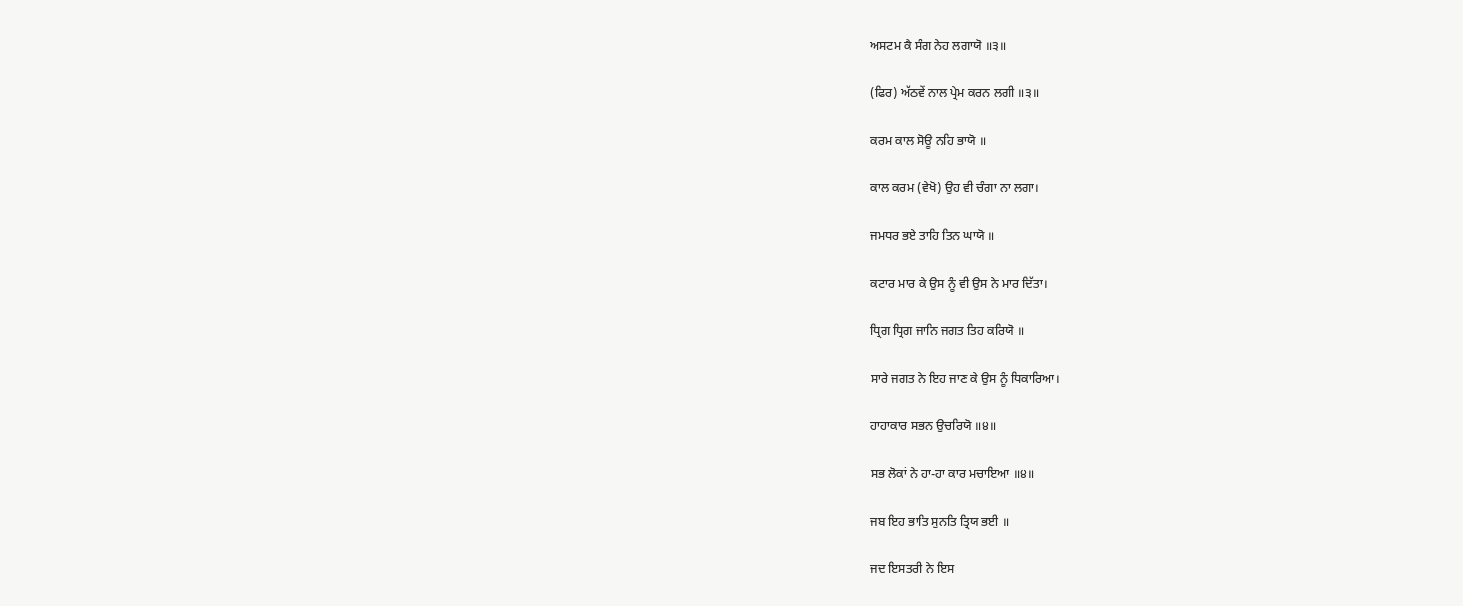ਅਸਟਮ ਕੈ ਸੰਗ ਨੇਹ ਲਗਾਯੋ ॥੩॥

(ਫਿਰ) ਅੱਠਵੇਂ ਨਾਲ ਪ੍ਰੇਮ ਕਰਨ ਲਗੀ ॥੩॥

ਕਰਮ ਕਾਲ ਸੋਊ ਨਹਿ ਭਾਯੋ ॥

ਕਾਲ ਕਰਮ (ਵੇਖੋ) ਉਹ ਵੀ ਚੰਗਾ ਨਾ ਲਗਾ।

ਜਮਧਰ ਭਏ ਤਾਹਿ ਤਿਨ ਘਾਯੋ ॥

ਕਟਾਰ ਮਾਰ ਕੇ ਉਸ ਨੂੰ ਵੀ ਉਸ ਨੇ ਮਾਰ ਦਿੱਤਾ।

ਧ੍ਰਿਗ ਧ੍ਰਿਗ ਜਾਨਿ ਜਗਤ ਤਿਹ ਕਰਿਯੋ ॥

ਸਾਰੇ ਜਗਤ ਨੇ ਇਹ ਜਾਣ ਕੇ ਉਸ ਨੂੰ ਧਿਕਾਰਿਆ।

ਹਾਹਾਕਾਰ ਸਭਨ ਉਚਰਿਯੋ ॥੪॥

ਸਭ ਲੋਕਾਂ ਨੇ ਹਾ-ਹਾ ਕਾਰ ਮਚਾਇਆ ॥੪॥

ਜਬ ਇਹ ਭਾਤਿ ਸੁਨਤਿ ਤ੍ਰਿਯ ਭਈ ॥

ਜਦ ਇਸਤਰੀ ਨੇ ਇਸ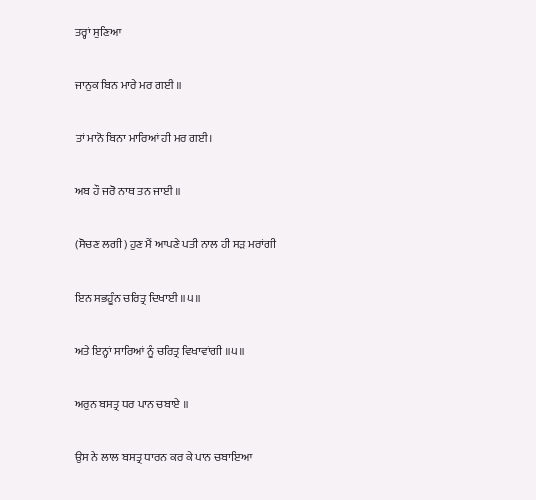ਤਰ੍ਹਾਂ ਸੁਣਿਆ

ਜਾਨੁਕ ਬਿਨ ਮਾਰੇ ਮਰ ਗਈ ॥

ਤਾਂ ਮਾਨੋ ਬਿਨਾ ਮਾਰਿਆਂ ਹੀ ਮਰ ਗਈ।

ਅਬ ਹੌ ਜਰੋ ਨਾਥ ਤਨ ਜਾਈ ॥

(ਸੋਚਣ ਲਗੀ) ਹੁਣ ਮੈਂ ਆਪਣੇ ਪਤੀ ਨਾਲ ਹੀ ਸੜ ਮਰਾਂਗੀ

ਇਨ ਸਭਹੂੰਨ ਚਰਿਤ੍ਰ ਦਿਖਾਈ ॥੫॥

ਅਤੇ ਇਨ੍ਹਾਂ ਸਾਰਿਆਂ ਨੂੰ ਚਰਿਤ੍ਰ ਵਿਖਾਵਾਂਗੀ ॥੫॥

ਅਰੁਨ ਬਸਤ੍ਰ ਧਰ ਪਾਨ ਚਬਾਏ ॥

ਉਸ ਨੇ ਲਾਲ ਬਸਤ੍ਰ ਧਾਰਨ ਕਰ ਕੇ ਪਾਨ ਚਬਾਇਆ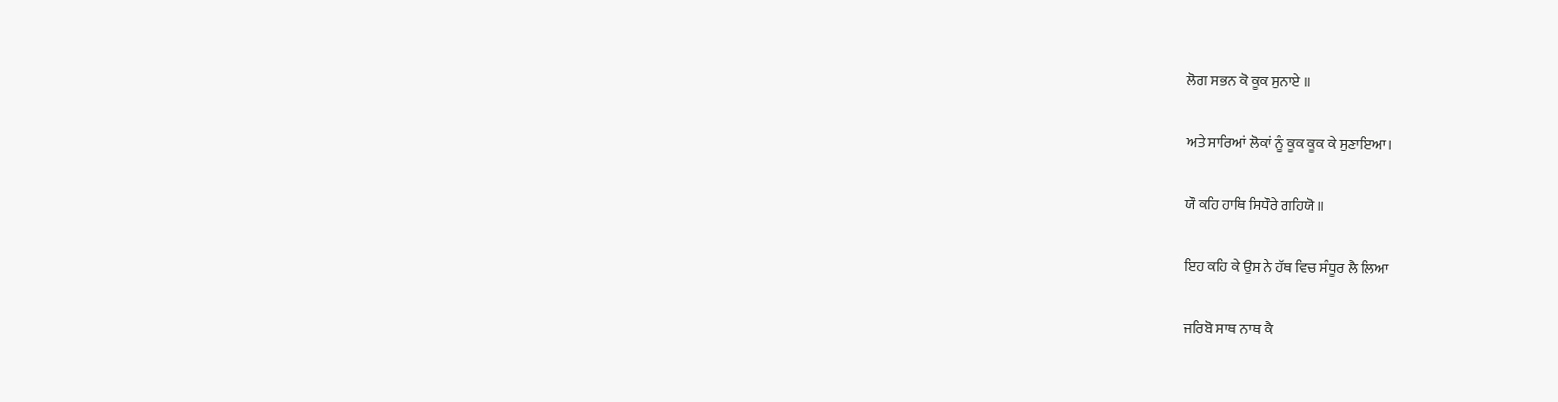ਲੋਗ ਸਭਨ ਕੋ ਕੂਕ ਸੁਨਾਏ ॥

ਅਤੇ ਸਾਰਿਆਂ ਲੋਕਾਂ ਨੂੰ ਕੂਕ ਕੂਕ ਕੇ ਸੁਣਾਇਆ।

ਯੌ ਕਹਿ ਹਾਥਿ ਸਿਧੌਰੇ ਗਹਿਯੋ ॥

ਇਹ ਕਹਿ ਕੇ ਉਸ ਨੇ ਹੱਥ ਵਿਚ ਸੰਧੂਰ ਲੈ ਲਿਆ

ਜਰਿਬੋ ਸਾਥ ਨਾਥ ਕੈ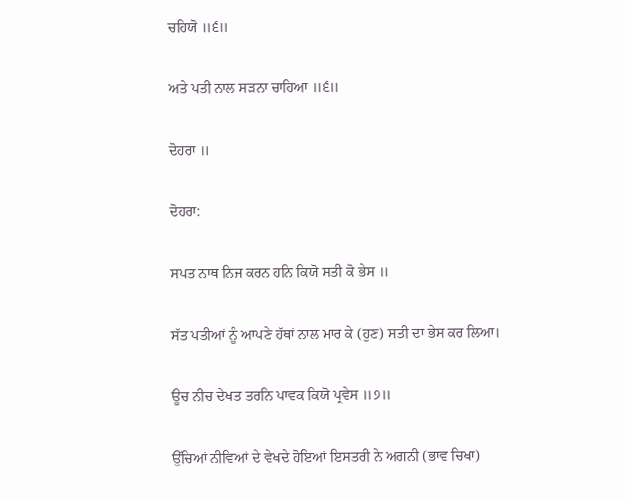ਚਹਿਯੋ ॥੬॥

ਅਤੇ ਪਤੀ ਨਾਲ ਸੜਨਾ ਚਾਹਿਆ ॥੬॥

ਦੋਹਰਾ ॥

ਦੋਹਰਾ:

ਸਪਤ ਨਾਥ ਨਿਜ ਕਰਨ ਹਨਿ ਕਿਯੋ ਸਤੀ ਕੋ ਭੇਸ ॥

ਸੱਤ ਪਤੀਆਂ ਨੂੰ ਆਪਣੇ ਹੱਥਾਂ ਨਾਲ ਮਾਰ ਕੇ (ਹੁਣ) ਸਤੀ ਦਾ ਭੇਸ ਕਰ ਲਿਆ।

ਊਚ ਨੀਚ ਦੇਖਤ ਤਰਨਿ ਪਾਵਕ ਕਿਯੋ ਪ੍ਰਵੇਸ ॥੭॥

ਉੱਚਿਆਂ ਨੀਵਿਆਂ ਦੇ ਵੇਖਦੇ ਹੋਇਆਂ ਇਸਤਰੀ ਨੇ ਅਗਨੀ (ਭਾਵ ਚਿਖਾ)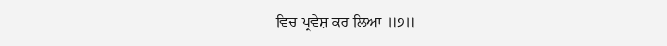ਵਿਚ ਪ੍ਰਵੇਸ਼ ਕਰ ਲਿਆ ॥੭॥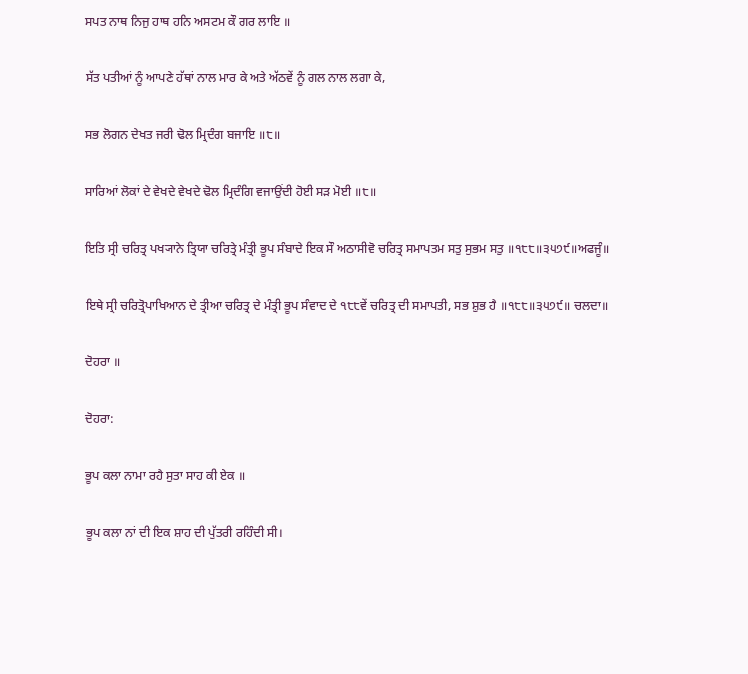ਸਪਤ ਨਾਥ ਨਿਜੁ ਹਾਥ ਹਨਿ ਅਸਟਮ ਕੌ ਗਰ ਲਾਇ ॥

ਸੱਤ ਪਤੀਆਂ ਨੂੰ ਆਪਣੇ ਹੱਥਾਂ ਨਾਲ ਮਾਰ ਕੇ ਅਤੇ ਅੱਠਵੇਂ ਨੂੰ ਗਲ ਨਾਲ ਲਗਾ ਕੇ,

ਸਭ ਲੋਗਨ ਦੇਖਤ ਜਰੀ ਢੋਲ ਮ੍ਰਿਦੰਗ ਬਜਾਇ ॥੮॥

ਸਾਰਿਆਂ ਲੋਕਾਂ ਦੇ ਵੇਖਦੇ ਵੇਖਦੇ ਢੋਲ ਮ੍ਰਿਦੰਗਿ ਵਜਾਉਂਦੀ ਹੋਈ ਸੜ ਮੋਈ ॥੮॥

ਇਤਿ ਸ੍ਰੀ ਚਰਿਤ੍ਰ ਪਖ੍ਯਾਨੇ ਤ੍ਰਿਯਾ ਚਰਿਤ੍ਰੇ ਮੰਤ੍ਰੀ ਭੂਪ ਸੰਬਾਦੇ ਇਕ ਸੌ ਅਠਾਸੀਵੋ ਚਰਿਤ੍ਰ ਸਮਾਪਤਮ ਸਤੁ ਸੁਭਮ ਸਤੁ ॥੧੮੮॥੩੫੭੯॥ਅਫਜੂੰ॥

ਇਥੇ ਸ੍ਰੀ ਚਰਿਤ੍ਰੋਪਾਖਿਆਨ ਦੇ ਤ੍ਰੀਆ ਚਰਿਤ੍ਰ ਦੇ ਮੰਤ੍ਰੀ ਭੂਪ ਸੰਵਾਦ ਦੇ ੧੮੮ਵੇਂ ਚਰਿਤ੍ਰ ਦੀ ਸਮਾਪਤੀ, ਸਭ ਸ਼ੁਭ ਹੈ ॥੧੮੮॥੩੫੭੯॥ ਚਲਦਾ॥

ਦੋਹਰਾ ॥

ਦੋਹਰਾ:

ਭੂਪ ਕਲਾ ਨਾਮਾ ਰਹੈ ਸੁਤਾ ਸਾਹ ਕੀ ਏਕ ॥

ਭੂਪ ਕਲਾ ਨਾਂ ਦੀ ਇਕ ਸ਼ਾਹ ਦੀ ਪੁੱਤਰੀ ਰਹਿੰਦੀ ਸੀ।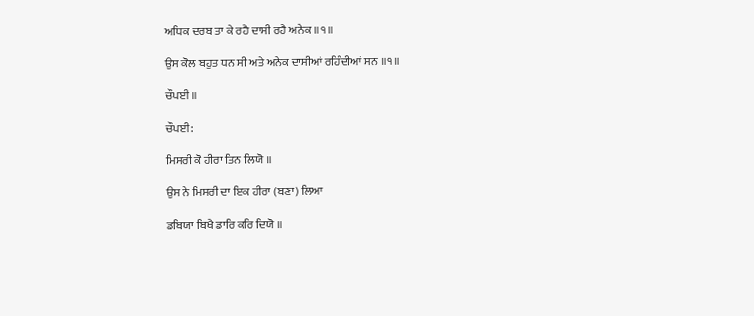ਅਧਿਕ ਦਰਬ ਤਾ ਕੇ ਰਹੈ ਦਾਸੀ ਰਹੈ ਅਨੇਕ ॥੧॥

ਉਸ ਕੋਲ ਬਹੁਤ ਧਨ ਸੀ ਅਤੇ ਅਨੇਕ ਦਾਸੀਆਂ ਰਹਿੰਦੀਆਂ ਸਨ ॥੧॥

ਚੌਪਈ ॥

ਚੌਪਈ:

ਮਿਸਰੀ ਕੋ ਹੀਰਾ ਤਿਨ ਲਿਯੋ ॥

ਉਸ ਨੇ ਮਿਸਰੀ ਦਾ ਇਕ ਹੀਰਾ (ਬਣਾ) ਲਿਆ

ਡਬਿਯਾ ਬਿਖੈ ਡਾਰਿ ਕਰਿ ਦਿਯੋ ॥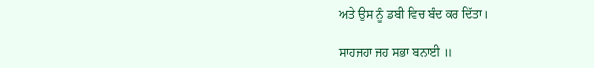ਅਤੇ ਉਸ ਨੂੰ ਡਬੀ ਵਿਚ ਬੰਦ ਕਰ ਦਿੱਤਾ।

ਸਾਹਜਹਾ ਜਹ ਸਭਾ ਬਨਾਈ ॥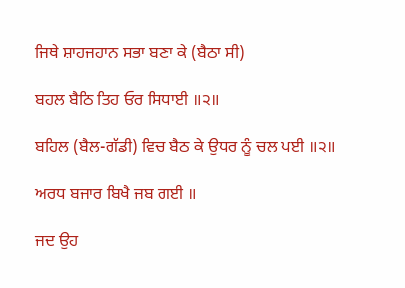ਜਿਥੇ ਸ਼ਾਹਜਹਾਨ ਸਭਾ ਬਣਾ ਕੇ (ਬੈਠਾ ਸੀ)

ਬਹਲ ਬੈਠਿ ਤਿਹ ਓਰ ਸਿਧਾਈ ॥੨॥

ਬਹਿਲ (ਬੈਲ-ਗੱਡੀ) ਵਿਚ ਬੈਠ ਕੇ ਉਧਰ ਨੂੰ ਚਲ ਪਈ ॥੨॥

ਅਰਧ ਬਜਾਰ ਬਿਖੈ ਜਬ ਗਈ ॥

ਜਦ ਉਹ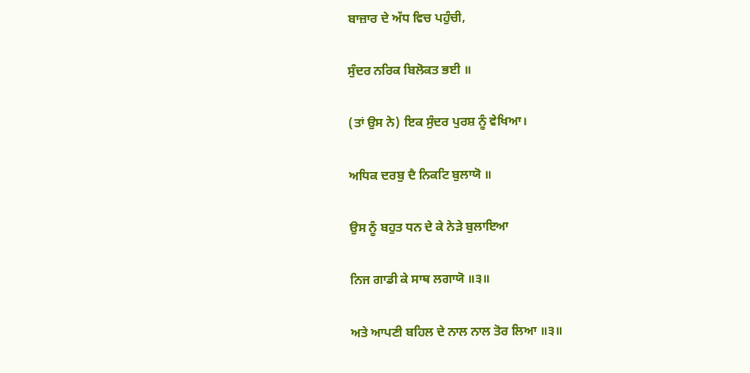ਬਾਜ਼ਾਰ ਦੇ ਅੱਧ ਵਿਚ ਪਹੁੰਚੀ,

ਸੁੰਦਰ ਨਰਿਕ ਬਿਲੋਕਤ ਭਈ ॥

(ਤਾਂ ਉਸ ਨੇ) ਇਕ ਸੁੰਦਰ ਪੁਰਸ਼ ਨੂੰ ਵੇਖਿਆ।

ਅਧਿਕ ਦਰਬੁ ਦੈ ਨਿਕਟਿ ਬੁਲਾਯੋ ॥

ਉਸ ਨੂੰ ਬਹੁਤ ਧਨ ਦੇ ਕੇ ਨੇੜੇ ਬੁਲਾਇਆ

ਨਿਜ ਗਾਡੀ ਕੇ ਸਾਥ ਲਗਾਯੋ ॥੩॥

ਅਤੇ ਆਪਣੀ ਬਹਿਲ ਦੇ ਨਾਲ ਨਾਲ ਤੋਰ ਲਿਆ ॥੩॥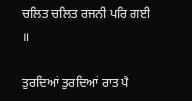ਚਲਿਤ ਚਲਿਤ ਰਜਨੀ ਪਰਿ ਗਈ ॥

ਤੁਰਦਿਆਂ ਤੁਰਦਿਆਂ ਰਾਤ ਪੈ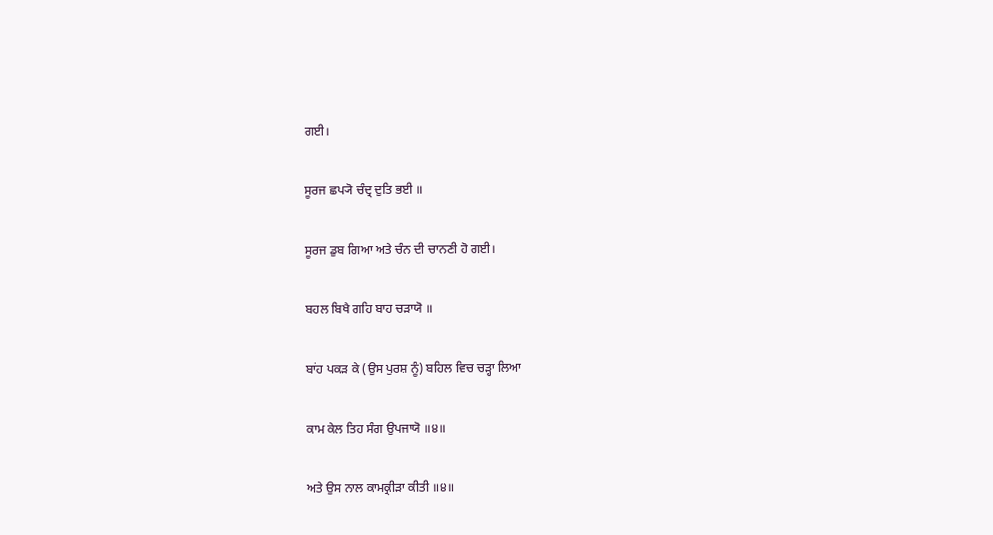ਗਈ।

ਸੂਰਜ ਛਪ੍ਯੋ ਚੰਦ੍ਰ ਦੁਤਿ ਭਈ ॥

ਸੂਰਜ ਡੁਬ ਗਿਆ ਅਤੇ ਚੰਨ ਦੀ ਚਾਨਣੀ ਹੋ ਗਈ।

ਬਹਲ ਬਿਖੈ ਗਹਿ ਬਾਹ ਚੜਾਯੋ ॥

ਬਾਂਹ ਪਕੜ ਕੇ (ਉਸ ਪੁਰਸ਼ ਨੂੰ) ਬਹਿਲ ਵਿਚ ਚੜ੍ਹਾ ਲਿਆ

ਕਾਮ ਕੇਲ ਤਿਹ ਸੰਗ ਉਪਜਾਯੋ ॥੪॥

ਅਤੇ ਉਸ ਨਾਲ ਕਾਮਕ੍ਰੀੜਾ ਕੀਤੀ ॥੪॥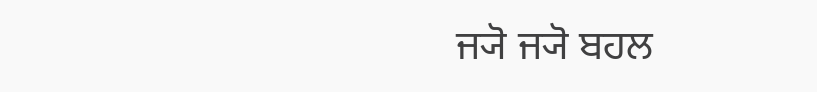ਜ੍ਯੋ ਜ੍ਯੋ ਬਹਲ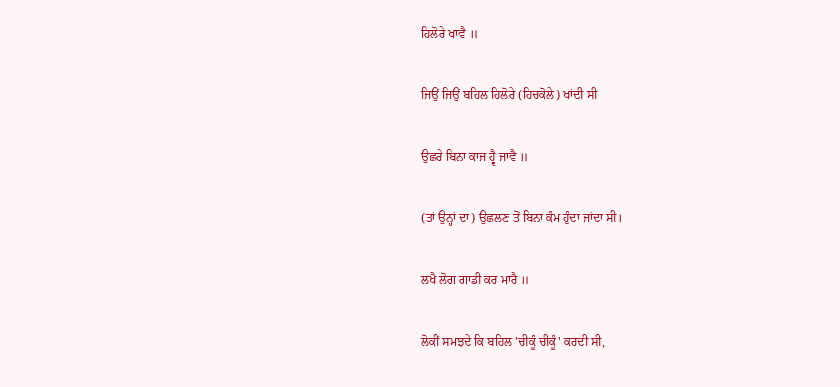ਹਿਲੋਰੇ ਖਾਵੈ ॥

ਜਿਉਂ ਜਿਉਂ ਬਹਿਲ ਹਿਲੋਰੇ (ਹਿਚਕੋਲੇ) ਖਾਂਦੀ ਸੀ

ਉਛਰੇ ਬਿਨਾ ਕਾਜ ਹ੍ਵੈ ਜਾਵੈ ॥

(ਤਾਂ ਉਨ੍ਹਾਂ ਦਾ) ਉਛਲਣ ਤੋਂ ਬਿਨਾ ਕੰਮ ਹੁੰਦਾ ਜਾਂਦਾ ਸੀ।

ਲਖੈ ਲੋਗ ਗਾਡੀ ਕਰ ਮਾਰੈ ॥

ਲੋਕੀਂ ਸਮਝਦੇ ਕਿ ਬਹਿਲ 'ਚੀਕੂੰ ਚੀਕੂੰ' ਕਰਦੀ ਸੀ,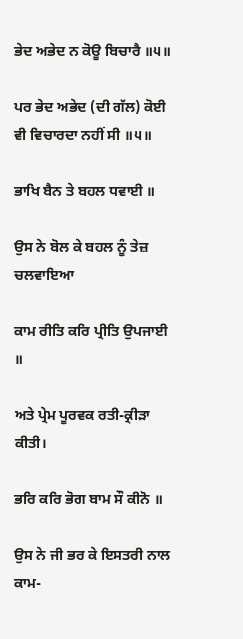ਭੇਦ ਅਭੇਦ ਨ ਕੋਊ ਬਿਚਾਰੈ ॥੫॥

ਪਰ ਭੇਦ ਅਭੇਦ (ਦੀ ਗੱਲ) ਕੋਈ ਵੀ ਵਿਚਾਰਦਾ ਨਹੀਂ ਸੀ ॥੫॥

ਭਾਖਿ ਬੈਨ ਤੇ ਬਹਲ ਧਵਾਈ ॥

ਉਸ ਨੇ ਬੋਲ ਕੇ ਬਹਲ ਨੂੰ ਤੇਜ਼ ਚਲਵਾਇਆ

ਕਾਮ ਰੀਤਿ ਕਰਿ ਪ੍ਰੀਤਿ ਉਪਜਾਈ ॥

ਅਤੇ ਪ੍ਰੇਮ ਪੂਰਵਕ ਰਤੀ-ਕ੍ਰੀੜਾ ਕੀਤੀ।

ਭਰਿ ਕਰਿ ਭੋਗ ਬਾਮ ਸੌ ਕੀਨੋ ॥

ਉਸ ਨੇ ਜੀ ਭਰ ਕੇ ਇਸਤਰੀ ਨਾਲ ਕਾਮ-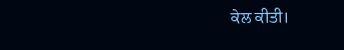ਕੇਲ ਕੀਤੀ।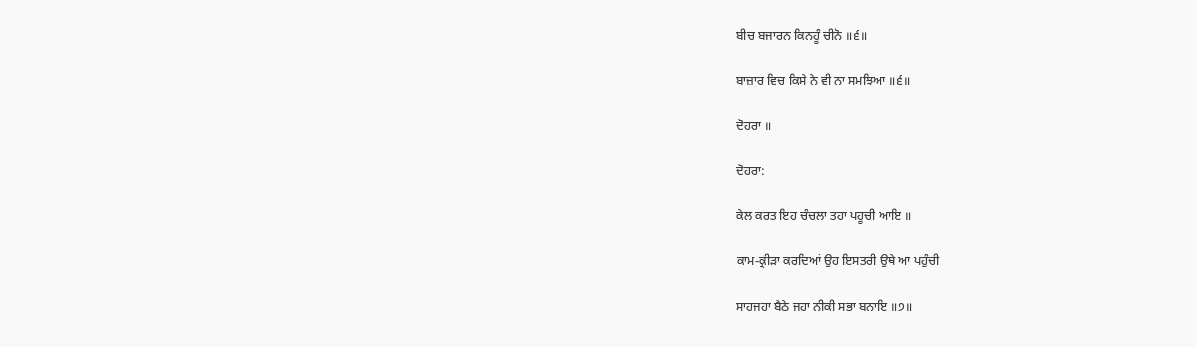ਬੀਚ ਬਜਾਰਨ ਕਿਨਹੂੰ ਚੀਨੋ ॥੬॥

ਬਾਜ਼ਾਰ ਵਿਚ ਕਿਸੇ ਨੇ ਵੀ ਨਾ ਸਮਝਿਆ ॥੬॥

ਦੋਹਰਾ ॥

ਦੋਹਰਾ:

ਕੇਲ ਕਰਤ ਇਹ ਚੰਚਲਾ ਤਹਾ ਪਹੂਚੀ ਆਇ ॥

ਕਾਮ-ਕ੍ਰੀੜਾ ਕਰਦਿਆਂ ਉਹ ਇਸਤਰੀ ਉਥੇ ਆ ਪਹੁੰਚੀ

ਸਾਹਜਹਾ ਬੈਠੇ ਜਹਾ ਨੀਕੀ ਸਭਾ ਬਨਾਇ ॥੭॥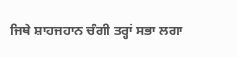ਜਿਥੇ ਸ਼ਾਹਜਹਾਨ ਚੰਗੀ ਤਰ੍ਹਾਂ ਸਭਾ ਲਗਾ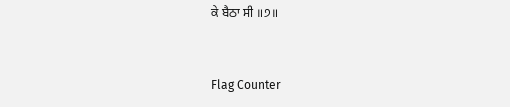ਕੇ ਬੈਠਾ ਸੀ ॥੭॥


Flag Counter